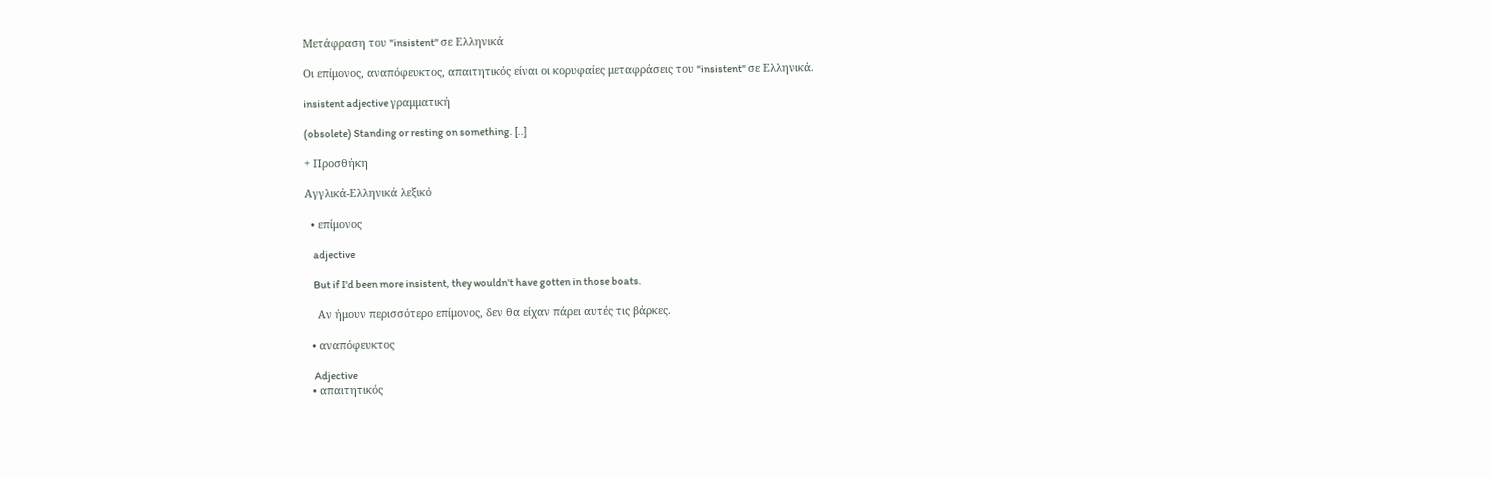Μετάφραση του "insistent" σε Ελληνικά

Οι επίμονος, αναπόφευκτος, απαιτητικός είναι οι κορυφαίες μεταφράσεις του "insistent" σε Ελληνικά.

insistent adjective γραμματική

(obsolete) Standing or resting on something. [..]

+ Προσθήκη

Αγγλικά-Ελληνικά λεξικό

  • επίμονος

    adjective

    But if I'd been more insistent, they wouldn't have gotten in those boats.

    Αν ήμουν περισσότερο επίμονος, δεν θα είχαν πάρει αυτές τις βάρκες.

  • αναπόφευκτος

    Adjective
  • απαιτητικός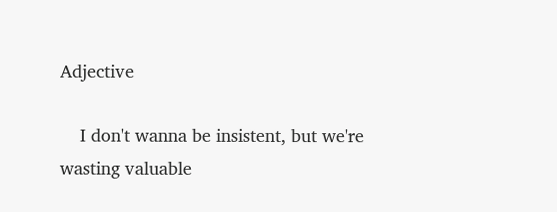Adjective

    I don't wanna be insistent, but we're wasting valuable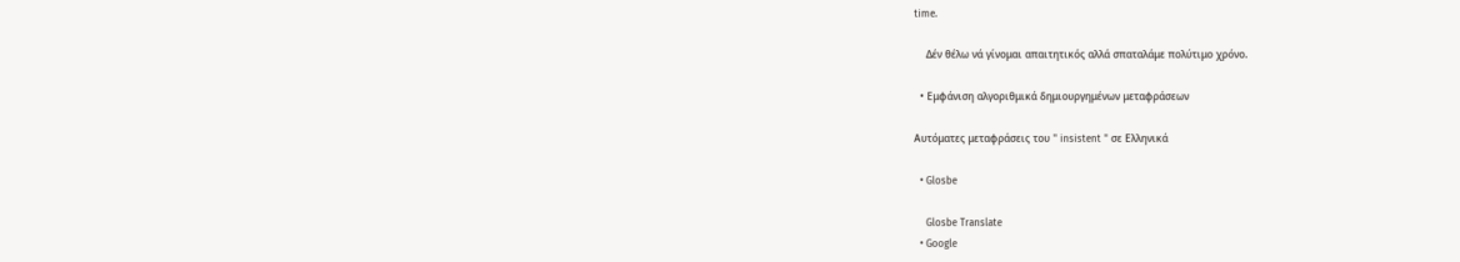time.

    Δέν θέλω νά γίνομαι απαιτητικός αλλά σπαταλάμε πολύτιμο χρόνο.

  • Εμφάνιση αλγοριθμικά δημιουργημένων μεταφράσεων

Αυτόματες μεταφράσεις του " insistent " σε Ελληνικά

  • Glosbe

    Glosbe Translate
  • Google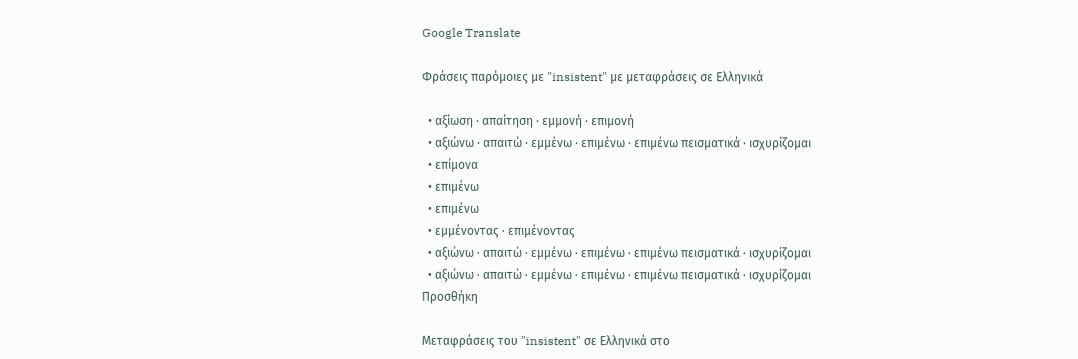Google Translate

Φράσεις παρόμοιες με "insistent" με μεταφράσεις σε Ελληνικά

  • αξίωση · απαίτηση · εμμονή · επιμονή
  • αξιώνω · απαιτώ · εμμένω · επιμένω · επιμένω πεισματικά · ισχυρίζομαι
  • επίμονα
  • επιμένω
  • επιμένω
  • εμμένοντας · επιμένοντας
  • αξιώνω · απαιτώ · εμμένω · επιμένω · επιμένω πεισματικά · ισχυρίζομαι
  • αξιώνω · απαιτώ · εμμένω · επιμένω · επιμένω πεισματικά · ισχυρίζομαι
Προσθήκη

Μεταφράσεις του "insistent" σε Ελληνικά στο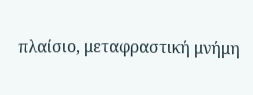πλαίσιο, μεταφραστική μνήμη